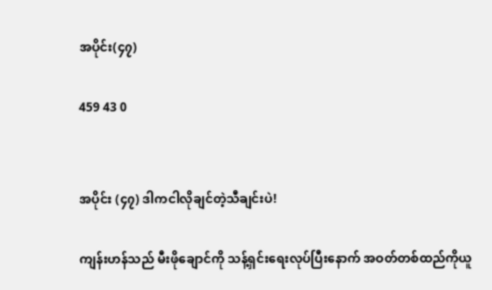အပိုင်း(၄၇)

459 43 0


အပိုင်း (၄၇) ဒါကငါလိုချင်တဲ့သီချင်းပဲ!

ကျန်းဟန်သည် မီးဖိုချောင်ကို သန့်ရှင်းရေးလုပ်ပြီးနောက် အဝတ်တစ်ထည်ကိုယူ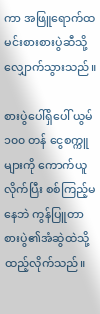ကာ အဖြူရောက်ထမင်းစားစားပွဲဆီသို့ လျှောက်သွားသည်။

စားပွဲပေါ်ရှိပေါ် ယွမ် ၁၀၀ တန် ငွေစက္ကူများကို ကောက်ယူလိုက်ပြီး စစ်ကြည့်မနေဘဲ ကွန်ပြူတာစားပွဲ၏အံဆွဲထဲသို့ ထည့်လိုက်သည်။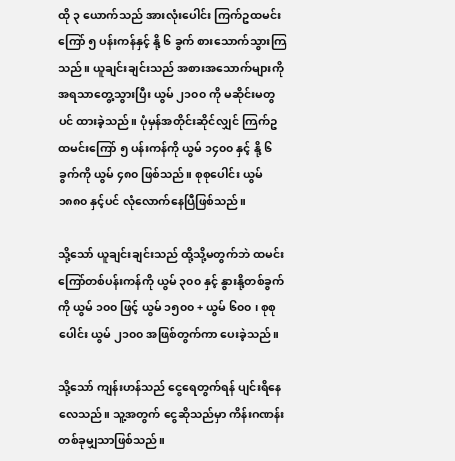ထို ၃ ယောက်သည် အားလုံးပေါင်း ကြက်ဥထမင်းကြော် ၅ ပန်းကန်နှင့် နို့ ၆ ခွက် စားသောက်သွားကြသည်။ ယူချင်းချင်းသည် အစားအသောက်များကို အရသာတွေ့သွားပြီး ယွမ် ၂၁၀၀ ကို မဆိုင်းမတွပင် ထားခဲ့သည်။ ပုံမှန်အတိုင်းဆိုင်လျှင် ကြက်ဥထမင်းကြော် ၅ ပန်းကန်ကို ယွမ် ၁၄၀၀ နှင့် နို့ ၆ ခွက်ကို ယွမ် ၄၈၀ ဖြစ်သည်။ စုစုပေါင်း ယွမ် ၁၈၈၀ နှင့်ပင် လုံလောက်နေပြီဖြစ်သည်။

သို့သော် ယူချင်းချင်းသည် ထို့သို့မတွက်ဘဲ ထမင်းကြော်တစ်ပန်းကန်ကို ယွမ် ၃၀၀ နှင့် နွားနို့တစ်ခွက်ကို ယွမ် ၁၀၀ ဖြင့် ယွမ် ၁၅၀၀ + ယွမ် ၆၀၀ ၊ စုစုပေါင်း ယွမ် ၂၁၀၀ အဖြစ်တွက်ကာ ပေးခဲ့သည်။

သို့သော် ကျန်းဟန်သည် ငွေရေတွက်ရန် ပျင်းရိနေလေသည်။ သူ့အတွက် ‌ငွေဆိုသည်မှာ ကိန်းဂဏန်းတစ်ခုမျှသာဖြစ်သည်။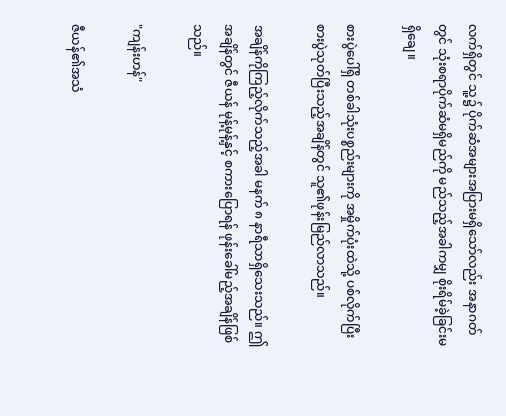လက်ရှိတွင် သူ့၌ ပိုက်ဆံအများအပြားမရှိသော်လည်း အနာဂတ်တွင် သုံးစရာပိုက်ဆံမရှိမည်ကို မည်သည့်အခါကမျှ စိုးရိမ်ခဲ့ခြင်းမရှိချေ။

စားပွဲပေါ်ရှိ တစ်ခါသုံးပစ္စည်းများကို အမှိုက်ပုံးထဲသို့ ပစ်လိုက်ပြီး စားပွဲသုတ်ပြီးသည့်အချိန်တွင် သူ၏ဖုန်းမြည်လာသည်။

အချိန်ကိုကြည့်လိုက်သည့်အခါ မနက် ၈ နာရီသာရှိသေးသည်။ ဤအချိန်တွင် ဇီယန် မုန့်မုန့်နှင့် စကားပြောရန် ဖုန်းခေါ်မည့်အချိန်ဖြစ်သည်။

"ကျန်းဟန်"

ဇီယန်၏အသံ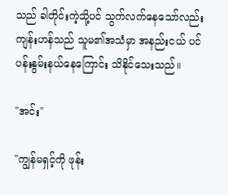သည် ခါတိုင်းကဲ့သို့ပင် သွက်လက်နေသော်လည်း ကျန်းဟန်သည် သူမ၏အသံမှာ အနည်းငယ် ပင်ပန်းနွမ်းနယ်နေကြောင်း သိနိုင်သေးသည်။

"အင်း"

"ကျွန်မရှင့်ကို ဖုန်း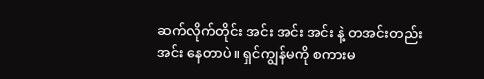ဆက်လိုက်တိုင်း အင်း အင်း အင်း နဲ့ တအင်းတည်း အင်း နေတာပဲ။ ရှင်ကျွန်မကို စကားမ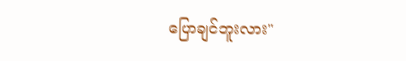ပြောချင်ဘူးလား"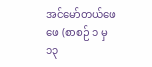အင်မော်တယ်ဖေဖေ (စာစဉ် ၁ မှ ၁၃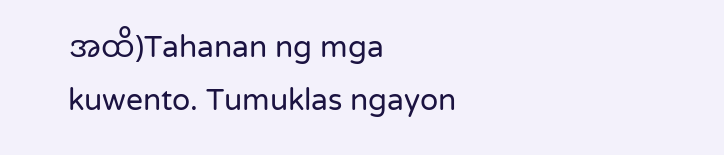အထိ)Tahanan ng mga kuwento. Tumuklas ngayon